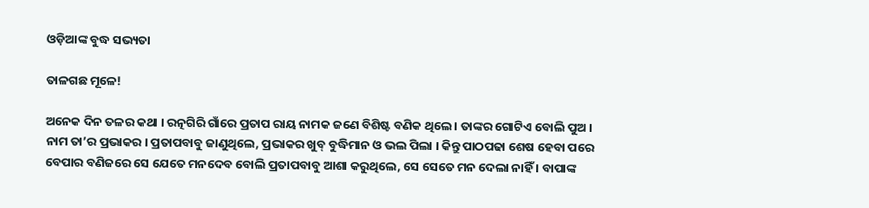ଓଡ଼ିଆଙ୍କ ବୁଦ୍ଧ ସଭ୍ୟତା

ତାଳଗଛ ମୂଳେ!

ଅନେକ ଦିନ ତଳର କଥା । ରତ୍ନଗିରି ଗାଁରେ ପ୍ରତାପ ରାୟ ନାମକ ଜଣେ ବିଶିଷ୍ଟ ବଣିକ ଥିଲେ । ତାଙ୍କର ଗୋଟିଏ ବୋଲି ପୁଅ । ନାମ ତା’ର ପ୍ରଭାକର । ପ୍ରତାପବାବୁ ଜାଣୁଥିଲେ, ପ୍ରଭାକର ଖୁବ୍ ବୁଦ୍ଧିମାନ ଓ ଭଲ ପିଲା । କିନ୍ତୁ ପାଠପଢା ଶେଷ ହେବା ପରେ ବେପାର ବଣିଜରେ ସେ ଯେତେ ମନଦେବ ବୋଲି ପ୍ରତାପବାବୁ ଆଶା କରୁଥିଲେ, ସେ ସେତେ ମନ ଦେଲା ନାହିଁ । ବାପାଙ୍କ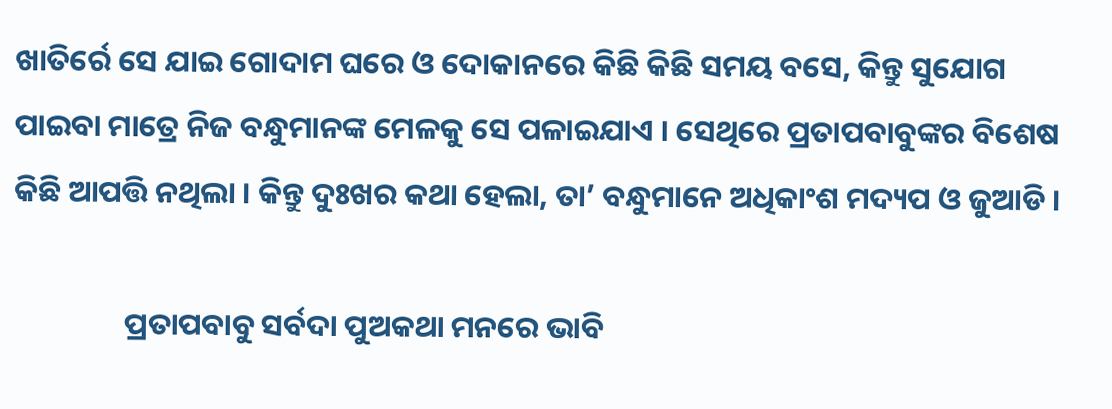ଖାତିର୍ରେ ସେ ଯାଇ ଗୋଦାମ ଘରେ ଓ ଦୋକାନରେ କିଛି କିଛି ସମୟ ବସେ, କିନ୍ତୁ ସୁଯୋଗ ପାଇବା ମାତ୍ରେ ନିଜ ବନ୍ଧୁମାନଙ୍କ ମେଳକୁ ସେ ପଳାଇଯାଏ । ସେଥିରେ ପ୍ରତାପବାବୁଙ୍କର ବିଶେଷ କିଛି ଆପତ୍ତି ନଥିଲା । କିନ୍ତୁ ଦୁଃଖର କଥା ହେଲା, ତା’ ବନ୍ଧୁମାନେ ଅଧିକାଂଶ ମଦ୍ୟପ ଓ ଜୁଆଡି ।

                ପ୍ରତାପବାବୁ ସର୍ବଦା ପୁଅକଥା ମନରେ ଭାବି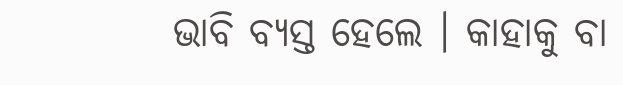ଭାବି ବ୍ୟସ୍ତ ହେଲେ । କାହାକୁ ବା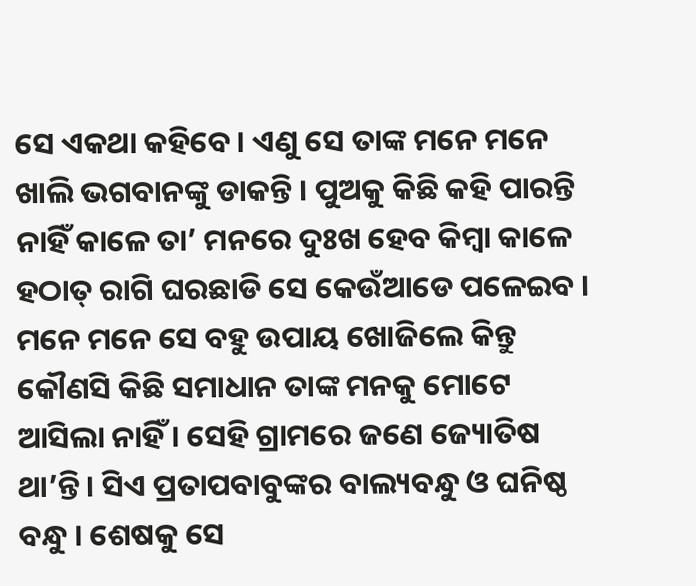ସେ ଏକଥା କହିବେ । ଏଣୁ ସେ ତାଙ୍କ ମନେ ମନେ ଖାଲି ଭଗବାନଙ୍କୁ ଡାକନ୍ତି । ପୁଅକୁ କିଛି କହି ପାରନ୍ତି ନାହିଁ କାଳେ ତା’ ମନରେ ଦୁଃଖ ହେବ କିମ୍ବା କାଳେ ହଠାତ୍ ରାଗି ଘରଛାଡି ସେ କେଉଁଆଡେ ପଳେଇବ । ମନେ ମନେ ସେ ବହୁ ଉପାୟ ଖୋଜିଲେ କିନ୍ତୁ କୌଣସି କିଛି ସମାଧାନ ତାଙ୍କ ମନକୁ ମୋଟେ ଆସିଲା ନାହିଁ । ସେହି ଗ୍ରାମରେ ଜଣେ ଜ୍ୟୋତିଷ ଥା’ନ୍ତି । ସିଏ ପ୍ରତାପବାବୁଙ୍କର ବାଲ୍ୟବନ୍ଧୁ ଓ ଘନିଷ୍ଠ ବନ୍ଧୁ । ଶେଷକୁ ସେ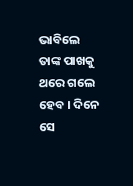ଭାବିଲେ ତାଙ୍କ ପାଖକୁ ଥରେ ଗଲେ ହେବ । ଦିନେ ସେ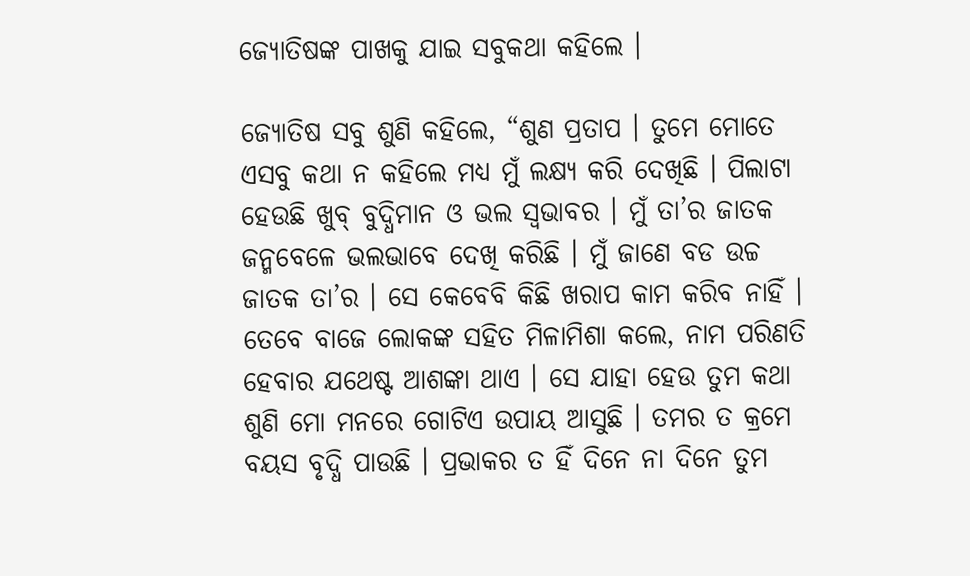ଜ୍ୟୋତିଷଙ୍କ ପାଖକୁ ଯାଇ ସବୁକଥା କହିଲେ ।

ଜ୍ୟୋତିଷ ସବୁ ଶୁଣି କହିଲେ, “ଶୁଣ ପ୍ରତାପ । ତୁମେ ମୋତେ ଏସବୁ କଥା ନ କହିଲେ ମଧ୍ୟ ମୁଁ ଲକ୍ଷ୍ୟ କରି ଦେଖିଛି । ପିଲାଟା ହେଉଛି ଖୁବ୍ ବୁଦ୍ଧିମାନ ଓ ଭଲ ସ୍ୱଭାବର । ମୁଁ ତା’ର ଜାତକ ଜନ୍ମବେଳେ ଭଲଭାବେ ଦେଖି କରିଛି । ମୁଁ ଜାଣେ ବଡ ଉଚ୍ଚ ଜାତକ ତା’ର । ସେ କେବେବି କିଛି ଖରାପ କାମ କରିବ ନାହିଁ । ତେବେ ବାଜେ ଲୋକଙ୍କ ସହିତ ମିଳାମିଶା କଲେ, ନାମ ପରିଣତି ହେବାର ଯଥେଷ୍ଟ ଆଶଙ୍କା ଥାଏ । ସେ ଯାହା ହେଉ ତୁମ କଥା ଶୁଣି ମୋ ମନରେ ଗୋଟିଏ ଉପାୟ ଆସୁଛି । ତମର ତ କ୍ରମେ ବୟସ ବୃଦ୍ଧି ପାଉଛି । ପ୍ରଭାକର ତ ହିଁ ଦିନେ ନା ଦିନେ ତୁମ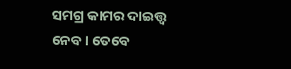ସମଗ୍ର କାମର ଦାଇତ୍ତ୍ଵ ନେବ । ତେବେ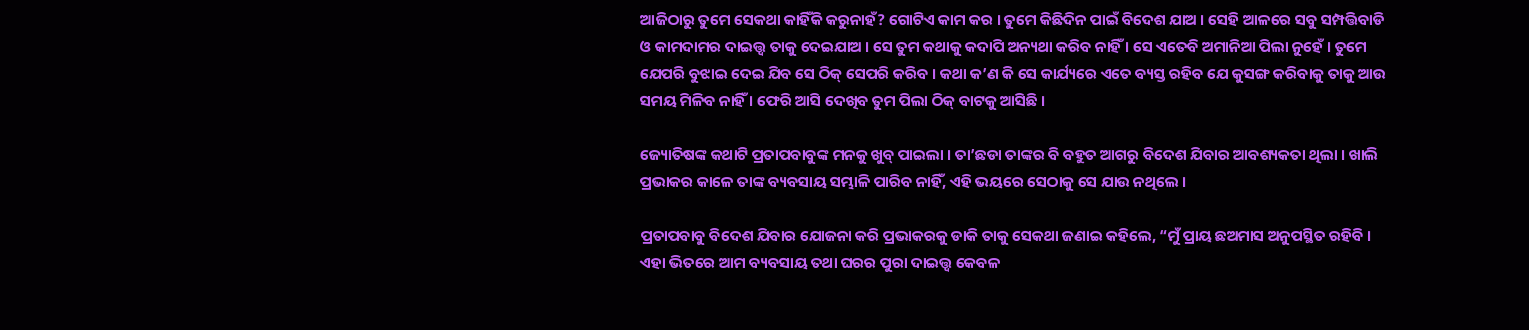ଆଜିଠାରୁ ତୁମେ ସେକଥା କାହିଁକି କରୁନାହଁ? ଗୋଟିଏ କାମ କର । ତୁମେ କିଛିଦିନ ପାଇଁ ବିଦେଶ ଯାଅ । ସେହି ଆଳରେ ସବୁ ସମ୍ପତ୍ତିବାଡି ଓ କାମଦାମର ଦାଇତ୍ତ୍ଵ ତାକୁ ଦେଇଯାଅ । ସେ ତୁମ କଥାକୁ କଦାପି ଅନ୍ୟଥା କରିବ ନାହିଁ । ସେ ଏତେବି ଅମାନିଆ ପିଲା ନୁହେଁ । ତୁମେ ଯେପରି ବୁଝାଇ ଦେଇ ଯିବ ସେ ଠିକ୍ ସେପରି କରିବ । କଥା କ’ଣ କି ସେ କାର୍ଯ୍ୟରେ ଏତେ ବ୍ୟସ୍ତ ରହିବ ଯେ କୁସଙ୍ଗ କରିବାକୁ ତାକୁ ଆଉ ସମୟ ମିଳିବ ନାହିଁ । ଫେରି ଆସି ଦେଖିବ ତୁମ ପିଲା ଠିକ୍ ବାଟକୁ ଆସିଛି ।

ଜ୍ୟୋତିଷଙ୍କ କଥାଟି ପ୍ରତାପବାବୁଙ୍କ ମନକୁ ଖୁବ୍ ପାଇଲା । ତା’ଛଡା ତାଙ୍କର ବି ବହୁତ ଆଗରୁ ବିଦେଶ ଯିବାର ଆବଶ୍ୟକତା ଥିଲା । ଖାଲି ପ୍ରଭାକର କାଳେ ତାଙ୍କ ବ୍ୟବସାୟ ସମ୍ଭାଳି ପାରିବ ନାହିଁ, ଏହି ଭୟରେ ସେଠାକୁ ସେ ଯାଉ ନଥିଲେ ।

ପ୍ରତାପବାବୁ ବିଦେଶ ଯିବାର ଯୋଜନା କରି ପ୍ରଭାକରକୁ ଡାକି ତାକୁ ସେକଥା ଜଣାଇ କହିଲେ, “ମୁଁ ପ୍ରାୟ ଛଅମାସ ଅନୁପସ୍ଥିତ ରହିବି । ଏହା ଭିତରେ ଆମ ବ୍ୟବସାୟ ତଥା ଘରର ପୁରା ଦାଇତ୍ତ୍ଵ କେବଳ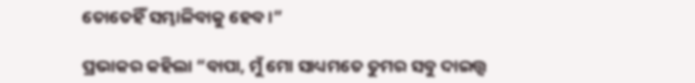ତୋତେହିଁ ସମ୍ଭାଳିବାକୁ ହେବ ।”

ପ୍ରଭାକର କହିଲା “ବାପା, ମୁଁ ମୋ ସାଧ୍ୟମତେ ତୁମର ସବୁ ଦାଇତ୍ତ୍ଵ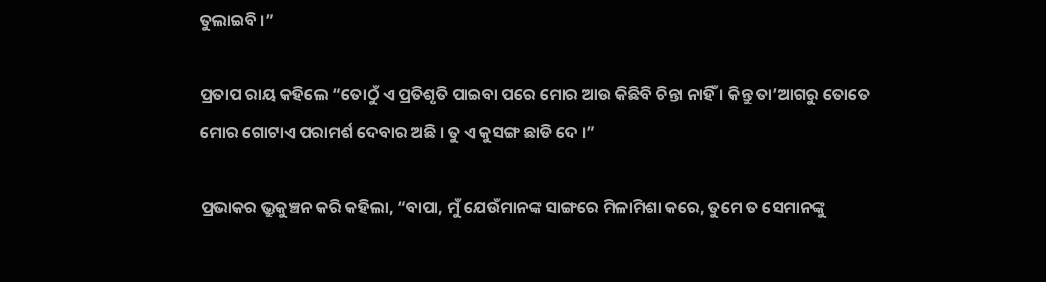ତୁଲାଇବି ।”

ପ୍ରତାପ ରାୟ କହିଲେ “ତୋଠୁଁ ଏ ପ୍ରତିଶୃତି ପାଇବା ପରେ ମୋର ଆଉ କିଛିବି ଚିନ୍ତା ନାହିଁ । କିନ୍ତୁ ତା’ଆଗରୁ ତୋତେ ମୋର ଗୋଟାଏ ପରାମର୍ଶ ଦେବାର ଅଛି । ତୁ ଏ କୁସଙ୍ଗ ଛାଡି ଦେ ।”

ପ୍ରଭାକର ଭ୍ରୁକୁଞ୍ଚନ କରି କହିଲା, “ବାପା, ମୁଁ ଯେଉଁମାନଙ୍କ ସାଙ୍ଗରେ ମିଳାମିଶା କରେ, ତୁମେ ତ ସେମାନଙ୍କୁ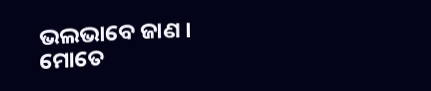ଭଲଭାବେ ଜାଣ । ମୋତେ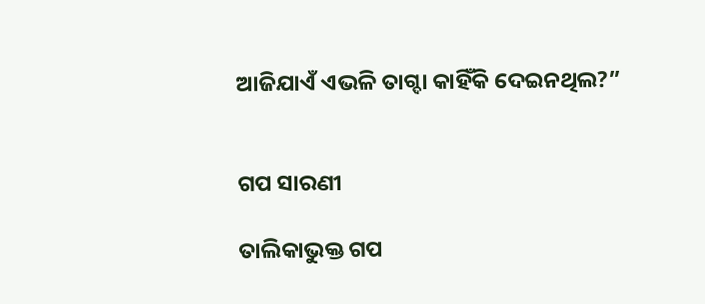ଆଜିଯାଏଁ ଏଭଳି ତାଗ୍ଦା କାହିଁକି ଦେଇନଥିଲ?”


ଗପ ସାରଣୀ

ତାଲିକାଭୁକ୍ତ ଗପ